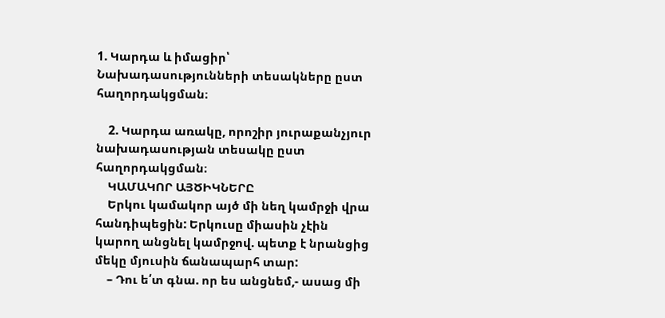1. Կարդա և իմացիր՝ Նախադասությունների տեսակները ըստ հաղորդակցման։

    2. Կարդա առակը, որոշիր յուրաքանչյուր նախադասության տեսակը ըստ հաղորդակցման։
    ԿԱՄԱԿՈՐ ԱՅԾԻԿՆԵՐԸ
    Երկու կամակոր այծ մի նեղ կամրջի վրա հանդիպեցին: Երկուսը միասին չէին կարող անցնել կամրջով. պետք է նրանցից մեկը մյուսին ճանապարհ տար:
    – Դու ե՛տ գնա. որ ես անցնեմ,- ասաց մի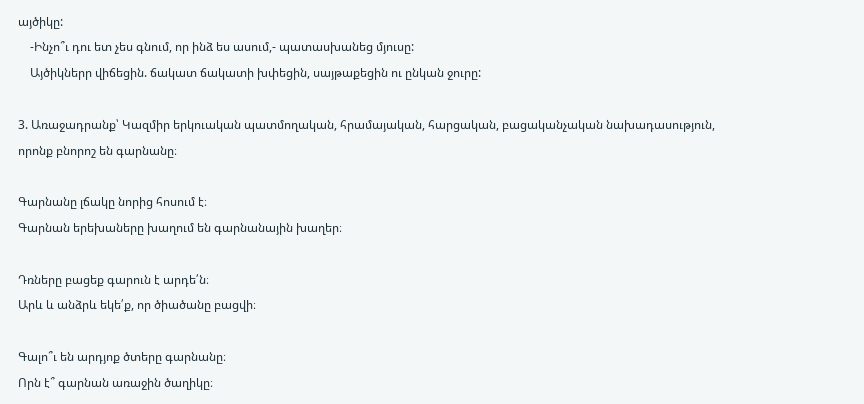այծիկը:
    -Ինչո՞ւ դու ետ չես գնում, որ ինձ ես ասում,- պատասխանեց մյուսը:
    Այծիկներր վիճեցին. ճակատ ճակատի խփեցին, սայթաքեցին ու ընկան ջուրը:

3. Առաջադրանք՝ Կազմիր երկուական պատմողական, հրամայական, հարցական, բացականչական նախադասություն, որոնք բնորոշ են գարնանը։

Գարնանը լճակը նորից հոսում է։
Գարնան երեխաները խաղում են գարնանային խաղեր։

Դռները բացեք գարուն է արդե՛ն։
Արև և անձրև եկե՛ք, որ ծիածանը բացվի։

Գալո՞ւ են արդյոք ծտերը գարնանը։
Որն է՞ գարնան առաջին ծաղիկը։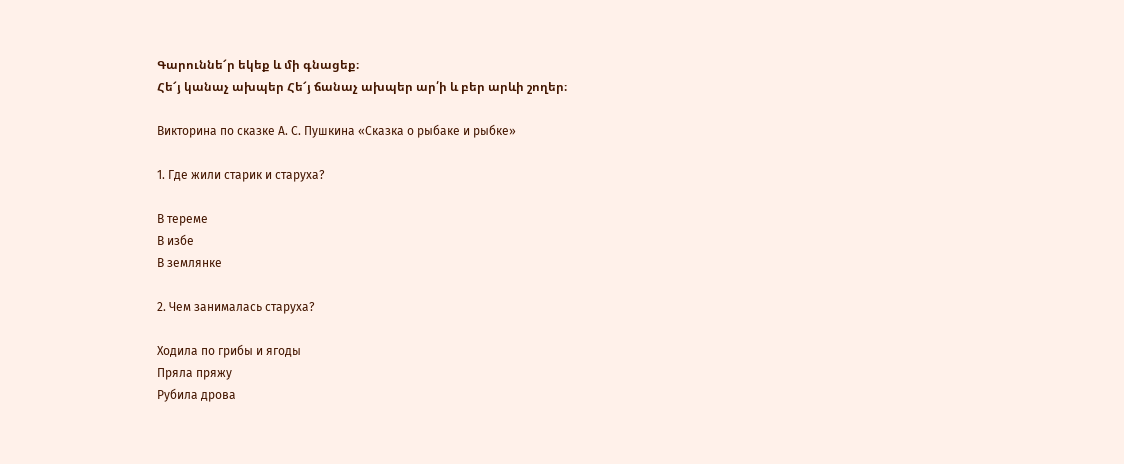Գարուննե՜ր եկեք և մի գնացեք։
Հե՜յ կանաչ ախպեր Հե՜յ ճանաչ ախպեր ար՛ի և բեր արևի շողեր։

Викторина по сказке А. С. Пушкина «Сказка о рыбаке и рыбке»

1. Где жили старик и старуха?

В тереме
В избе
В землянке

2. Чем занималась старуха?

Ходила по грибы и ягоды
Пряла пряжу
Рубила дрова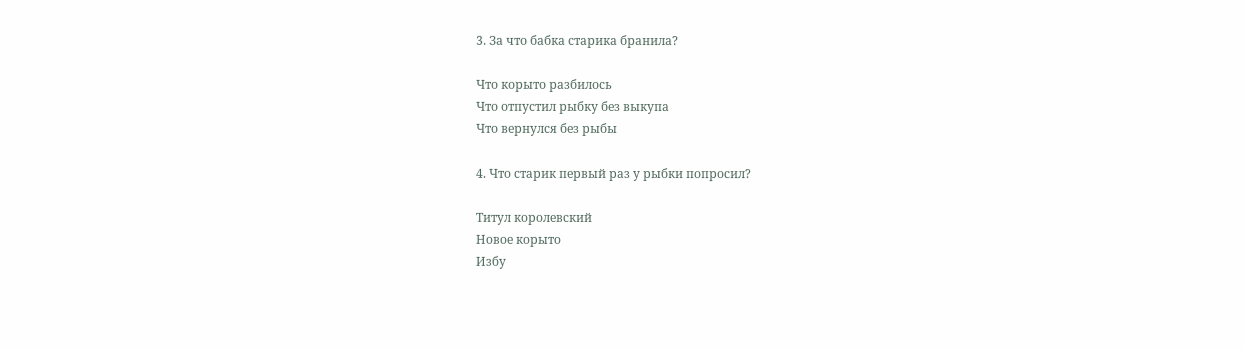3. За что бабка старика бранила?

Что корыто разбилось
Что отпустил рыбку без выкупа
Что вернулся без рыбы

4. Что старик первый раз у рыбки попросил?

Титул королевский
Новое корыто
Избу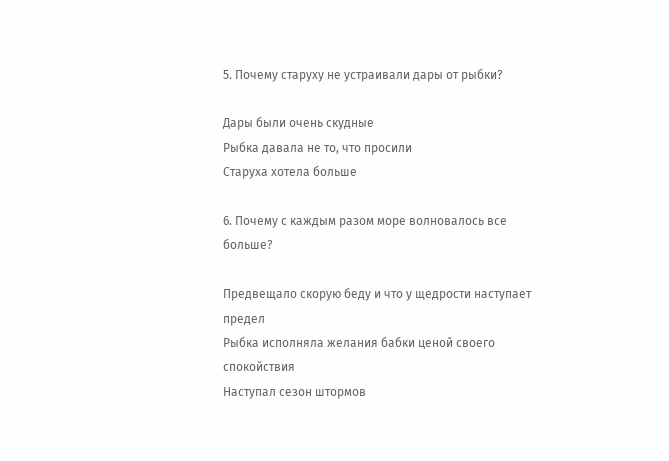5. Почему старуху не устраивали дары от рыбки?

Дары были очень скудные
Рыбка давала не то, что просили
Старуха хотела больше

6. Почему с каждым разом море волновалось все больше?

Предвещало скорую беду и что у щедрости наступает предел
Рыбка исполняла желания бабки ценой своего спокойствия
Наступал сезон штормов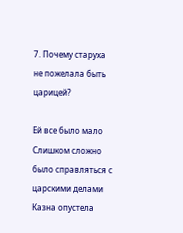7. Почему старуха не пожелала быть царицей?

Ей все было мало
Слишком сложно было справляться с царскими делами
Казна опустела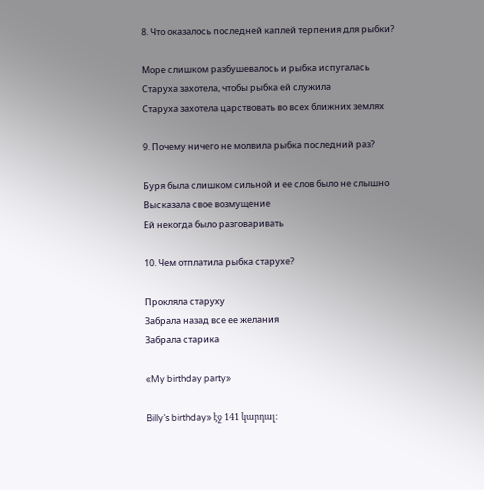8. Что оказалось последней каплей терпения для рыбки?

Море слишком разбушевалось и рыбка испугалась
Старуха захотела, чтобы рыбка ей служила
Старуха захотела царствовать во всех ближних землях

9. Почему ничего не молвила рыбка последний раз?

Буря была слишком сильной и ее слов было не слышно
Высказала свое возмущение
Ей некогда было разговаривать

10. Чем отплатила рыбка старухе?

Прокляла старуху
Забрала назад все ее желания
Забрала старика

«My birthday party»

Billy’s birthday» էջ 141 կարդալ։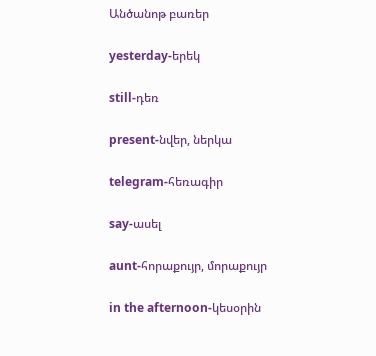Անծանոթ բառեր

yesterday-երեկ

still-դեռ

present-նվեր, ներկա

telegram-հեռագիր

say-ասել

aunt-հորաքույր, մորաքույր

in the afternoon-կեսօրին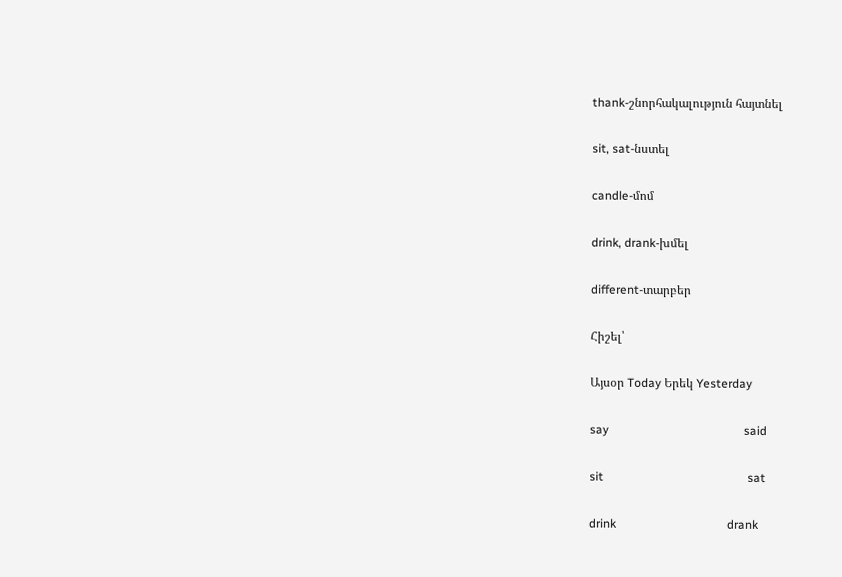thank-շնորհակալություն հայտնել

sit, sat-նստել

candle-մոմ

drink, drank-խմել

different-տարբեր

Հիշել՝

Այսօր Today Երեկ Yesterday

say                                             said

sit                                                sat

drink                                     drank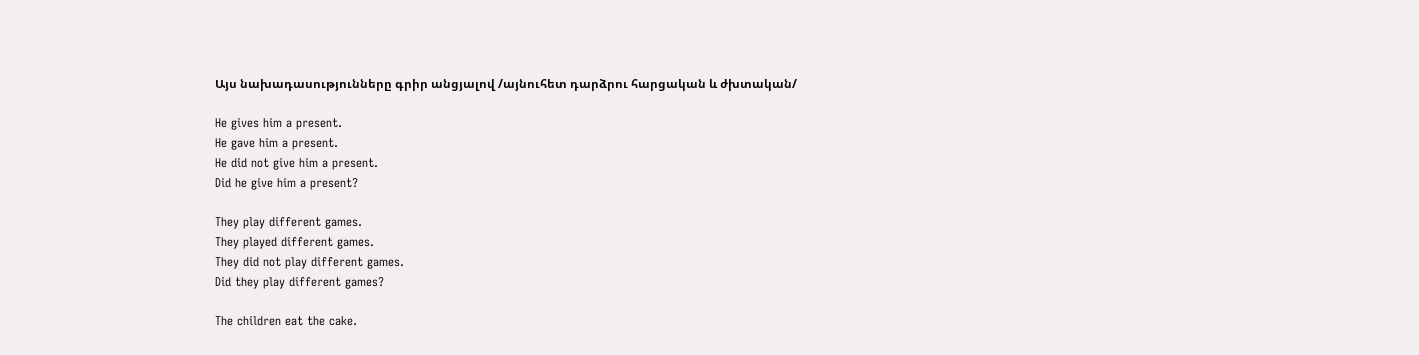Այս նախադասությունները գրիր անցյալով /այնուհետ դարձրու հարցական և ժխտական/

He gives him a present.
He gave him a present.
He did not give him a present.
Did he give him a present?

They play different games.
They played different games.
They did not play different games.
Did they play different games?

The children eat the cake.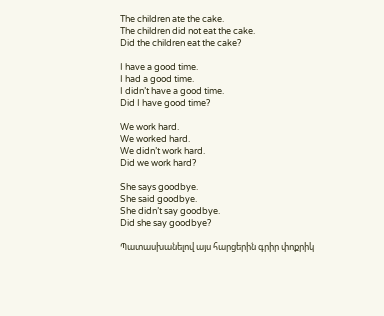The children ate the cake.
The children did not eat the cake.
Did the children eat the cake?

I have a good time.
I had a good time.
I didn’t have a good time.
Did I have good time?

We work hard.
We worked hard.
We didn’t work hard.
Did we work hard?

She says goodbye.
She said goodbye.
She didn’t say goodbye.
Did she say goodbye?

Պատասխանելով այս հարցերին գրիր փոքրիկ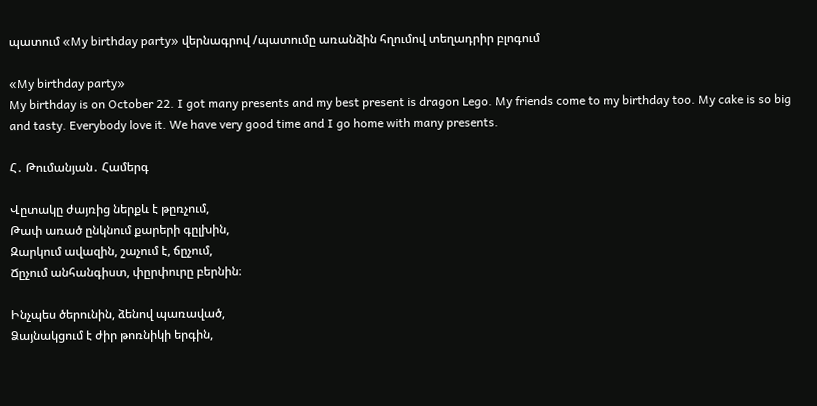պատում «My birthday party» վերնագրով /պատումը առանձին հղումով տեղադրիր բլոգում

«My birthday party»
My birthday is on October 22. I got many presents and my best present is dragon Lego. My friends come to my birthday too. My cake is so big and tasty. Everybody love it. We have very good time and I go home with many presents.

Հ․ Թումանյան․ Համերգ

Վըտակը ժայռից ներքև է թըռչում,
Թափ առած ընկնում քարերի գըլխին,
Զարկում ավազին, շաչում է, ճըչում,
Ճըչում անհանգիստ, փըրփուրը բերնին։

Ինչպես ծերունին, ձենով պառաված,
Ձայնակցում է ժիր թոռնիկի երգին,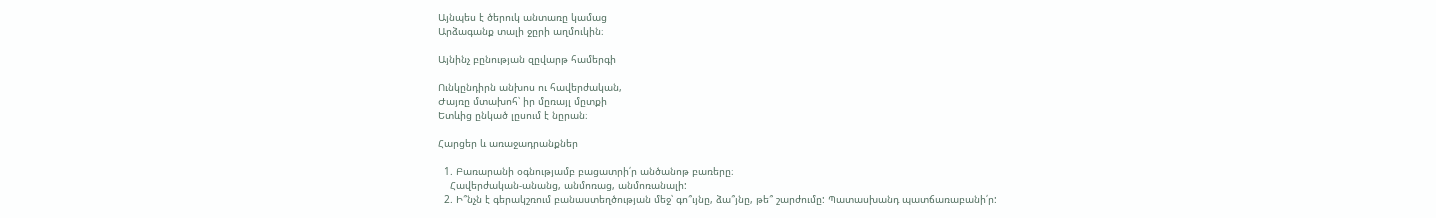Այնպես է ծերուկ անտառը կամաց
Արձագանք տալի ջըրի աղմուկին։

Այնինչ բընության զըվարթ համերգի

Ունկընդիրն անխոս ու հավերժական,
Ժայռը մտախոհ՝ իր մըռայլ մըտքի
Ետևից ընկած լըսում է նըրան։

Հարցեր և առաջադրանքներ

  1. Բառարանի օգնությամբ բացատրի՛ր անծանոթ բառերը։
    Հավերժական-անանց, անմոռաց, անմոռանալի:
  2. Ի՞նչն է գերակշռում բանաստեղծության մեջ՝ գո՞ւյնը, ձա՞յնը, թե՞ շարժումը: Պատասխանդ պատճառաբանի՛ր: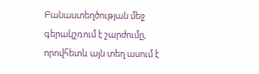Բանաստեղծության մեջ գերակշռում է շարժումը, որովհետև այն տեղ ասում է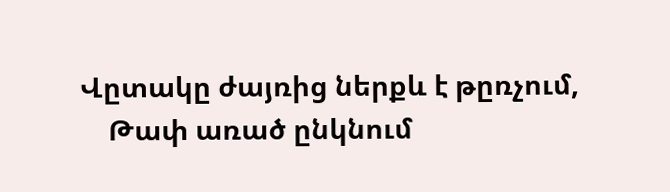Վըտակը ժայռից ներքև է թըռչում,
    Թափ առած ընկնում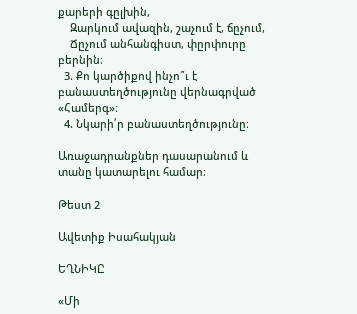քարերի գըլխին,
    Զարկում ավազին, շաչում է, ճըչում,
    Ճըչում անհանգիստ, փըրփուրը բերնին։
  3. Քո կարծիքով ինչո՞ւ է բանաստեղծությունը վերնագրված «Համերգ»։
  4. Նկարի՛ր բանաստեղծությունը։

Առաջադրանքներ դասարանում և տանը կատարելու համար։

Թեստ 2

Ավետիք Իսահակյան

ԵՂՆԻԿԸ

«Մի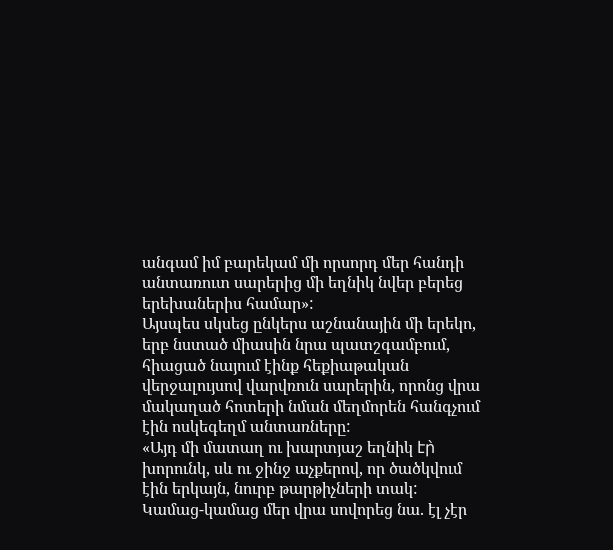անգամ իմ բարեկամ մի որսորդ մեր հանդի անտառուտ սարերից մի եղնիկ նվեր բերեց երեխաներիս համար»:
Այսպես սկսեց ընկերս աշնանային մի երեկո, երբ նստած միասին նրա պատշգամբում, հիացած նայում էինք հեքիաթական վերջալույսով վարվռուն սարերին, որոնց վրա մակաղած հոտերի նման մեղմորեն հանգչում էին ոսկեգեղմ անտառները:
«Այդ մի մատաղ ու խարտյաշ եղնիկ էր̀  խորունկ, սև ու ջինջ աչքերով, որ ծածկվում էին երկայն, նուրբ թարթիչների տակ:
Կամաց-կամաց մեր վրա սովորեց նա. էլ չէր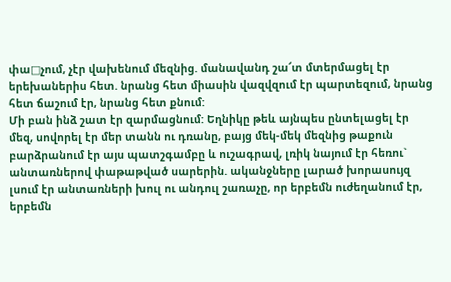փա□չում, չէր վախենում մեզնից. մանավանդ շա՜տ մտերմացել էր երեխաներիս հետ. նրանց հետ միասին վազվզում էր պարտեզում, նրանց հետ ճաշում էր, նրանց հետ քնում:
Մի բան ինձ շատ էր զարմացնում: Եղնիկը թեև այնպես ընտելացել էր մեզ, սովորել էր մեր տանն ու դռանը, բայց մեկ-մեկ մեզնից թաքուն բարձրանում էր այս պատշգամբը և ուշագրավ, լռիկ նայում էր հեռու` անտառներով փաթաթված սարերին. ականջները լարած խորասույզ լսում էր անտառների խուլ ու անդուլ շառաչը, որ երբեմն ուժեղանում էր, երբեմն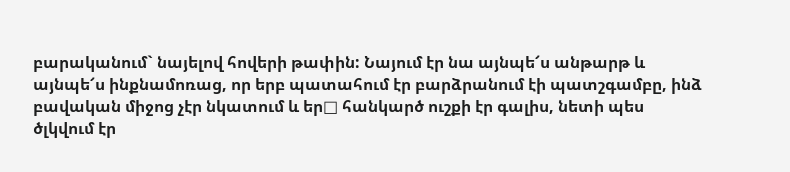բարականում` նայելով հովերի թափին: Նայում էր նա այնպե՜ս անթարթ և այնպե՜ս ինքնամոռաց, որ երբ պատահում էր բարձրանում էի պատշգամբը, ինձ բավական միջոց չէր նկատում և եր□ հանկարծ ուշքի էր գալիս, նետի պես ծլկվում էր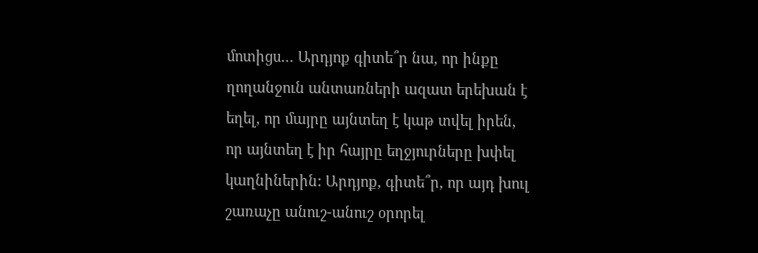մոտիցս… Արդյոք գիտե՞ր նա, որ ինքը ղողանջուն անտառների ազատ երեխան է եղել, որ մայրը այնտեղ է կաթ տվել իրեն, որ այնտեղ է իր հայրը եղջյուրները խփել կաղնիներին: Արդյոք, գիտե՞ր, որ այդ խուլ շառաչը անուշ-անուշ օրորել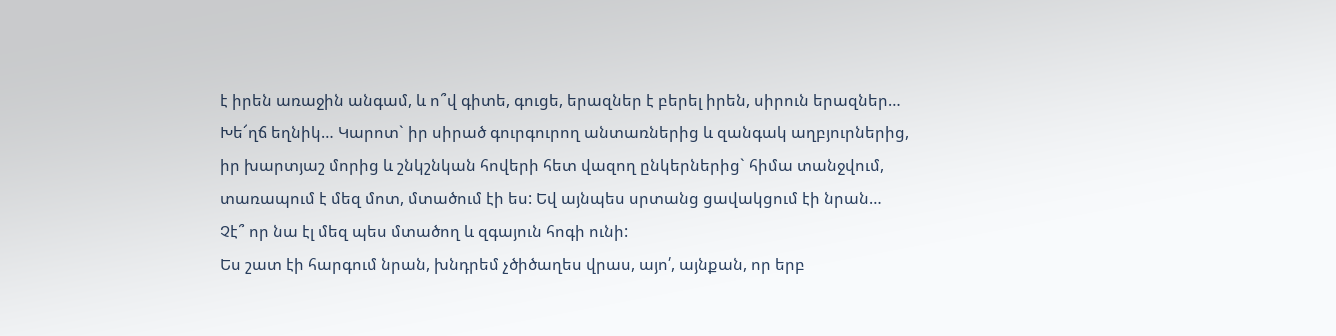է իրեն առաջին անգամ, և ո՞վ գիտե, գուցե, երազներ է բերել իրեն, սիրուն երազներ… Խե՜ղճ եղնիկ… Կարոտ` իր սիրած գուրգուրող անտառներից և զանգակ աղբյուրներից, իր խարտյաշ մորից և շնկշնկան հովերի հետ վազող ընկերներից` հիմա տանջվում, տառապում է մեզ մոտ, մտածում էի ես: Եվ այնպես սրտանց ցավակցում էի նրան… Չէ՞ որ նա էլ մեզ պես մտածող և զգայուն հոգի ունի:
Ես շատ էի հարգում նրան, խնդրեմ չծիծաղես վրաս, այո՛, այնքան, որ երբ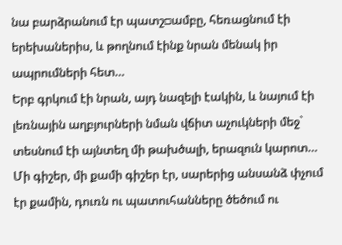նա բարձրանում էր պատշ□ամբը, հեռացնում էի երեխաներիս, և թողնում էինք նրան մենակ իր ապրումների հետ…
Երբ գրկում էի նրան, այդ նազելի էակին, և նայում էի լեռնային աղբյուրների նման վճիտ աչուկների մեջ` տեսնում էի այնտեղ մի թախծալի, երազուն կարոտ…
Մի գիշեր, մի քամի գիշեր էր, սարերից անսանձ փչում էր քամին, դուռն ու պատուհանները ծեծում ու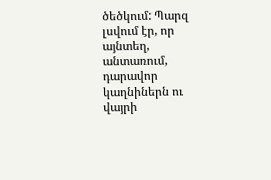ծեծկում: Պարզ լսվում էր, որ այնտեղ, անտառում, դարավոր կաղնիներն ու վայրի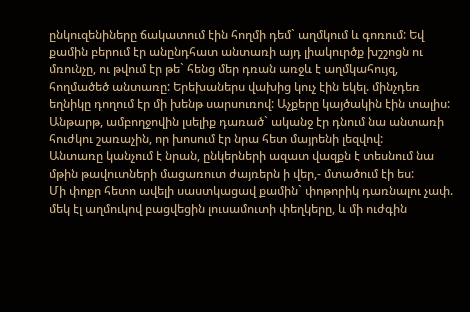ընկուզենիները ճակատում էին հողմի դեմ` աղմկում և գոռում: Եվ քամին բերում էր անընդհատ անտառի այդ լիակուրծք խշշոցն ու մռունչը, ու թվում էր թե` հենց մեր դռան առջև է աղմկահույզ, հողմածեծ անտառը: Երեխաներս վախից կուչ էին եկել. մինչդեռ եղնիկը դողում էր մի խենթ սարսուռով: Աչքերը կայծակին էին տալիս: Անթարթ, ամբողջովին լսելիք դառած` ականջ էր դնում նա անտառի հուժկու շառաչին, որ խոսում էր նրա հետ մայրենի լեզվով:
Անտառը կանչում է նրան, ընկերների ազատ վազքն է տեսնում նա մթին թավուտների մացառուտ ժայռերն ի վեր,- մտածում էի ես:
Մի փոքր հետո ավելի սաստկացավ քամին` փոթորիկ դառնալու չափ. մեկ էլ աղմուկով բացվեցին լուսամուտի փեղկերը, և մի ուժգին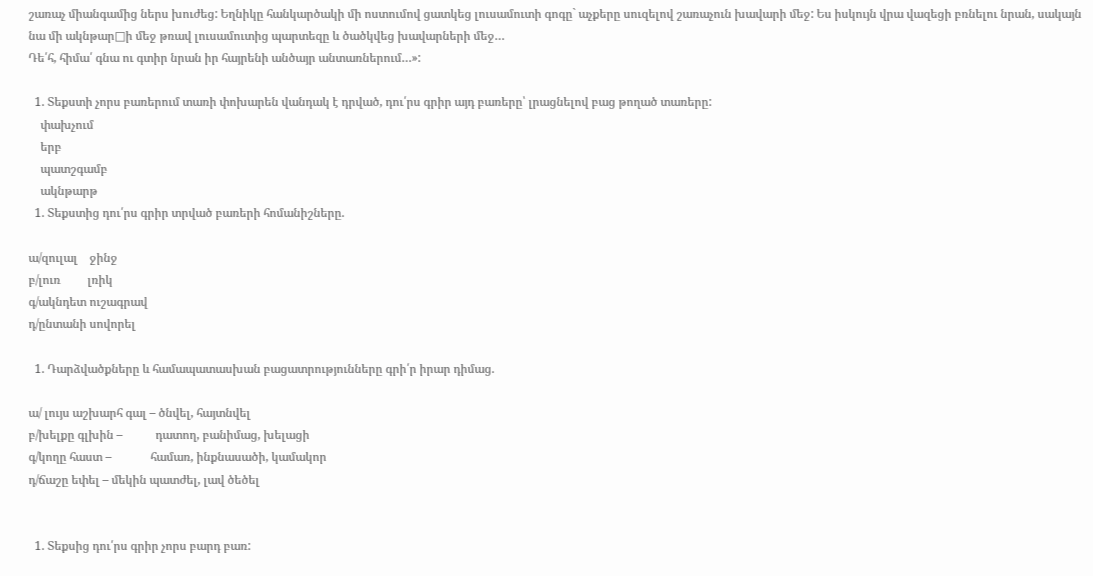շառաչ միանգամից ներս խուժեց: Եղնիկը հանկարծակի մի ոստումով ցատկեց լուսամուտի գոգը` աչքերը սուզելով շառաչուն խավարի մեջ: Ես իսկույն վրա վազեցի բռնելու նրան, սակայն նա մի ակնթար□ի մեջ թռավ լուսամուտից պարտեզը և ծածկվեց խավարների մեջ…
Դե՛հ, հիմա՛ գնա ու գտիր նրան իր հայրենի անծայր անտառներում…»:

  1. Տեքստի չորս բառերում տառի փոխարեն վանդակ է դրված, դու՛րս գրիր այդ բառերը՝ լրացնելով բաց թողած տառերը:
    փախչում
    երբ
    պատշգամբ
    ակնթարթ
  1. Տեքստից դու՛րս գրիր տրված բառերի հոմանիշները.

ա/զուլալ    ջինջ
բ/լուռ         լռիկ
գ/ակնդետ ուշագրավ
դ/ընտանի սովորել

  1. Դարձվածքները և համապատասխան բացատրությունները գրի՛ր իրար դիմաց.

ա/ լույս աշխարհ գալ – ծնվել, հայտնվել
բ/խելքը գլխին –           դատող, բանիմաց, խելացի
գ/կողը հաստ –             համառ, ինքնասածի, կամակոր
դ/ճաշը եփել – մեկին պատժել, լավ ծեծել


  1. Տեքսից դու՛րս գրիր չորս բարդ բառ: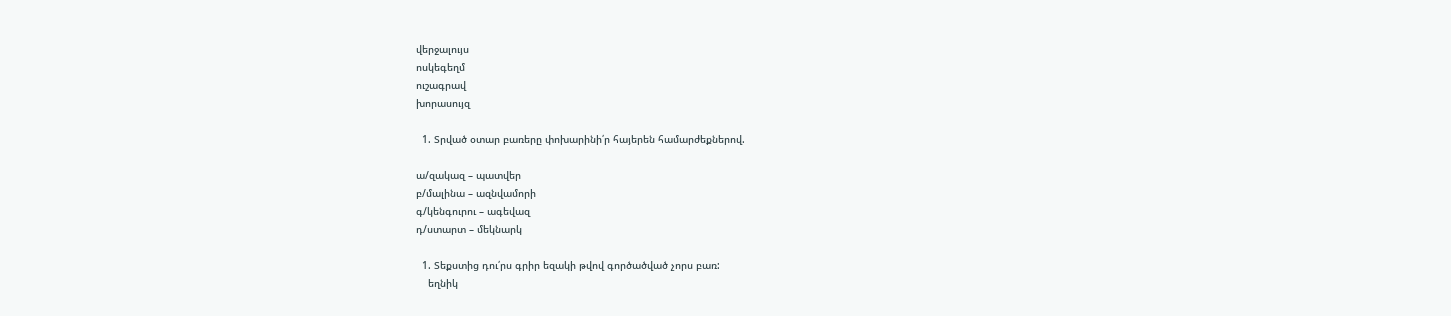վերջալույս
ոսկեգեղմ
ուշագրավ
խորասույզ

  1. Տրված օտար բառերը փոխարինի՛ր հայերեն համարժեքներով.

ա/զակազ – պատվեր
բ/մալինա – ազնվամորի
գ/կենգուրու – ագեվազ
դ/ստարտ – մեկնարկ

  1. Տեքստից դու՛րս գրիր եզակի թվով գործածված չորս բառ:
    եղնիկ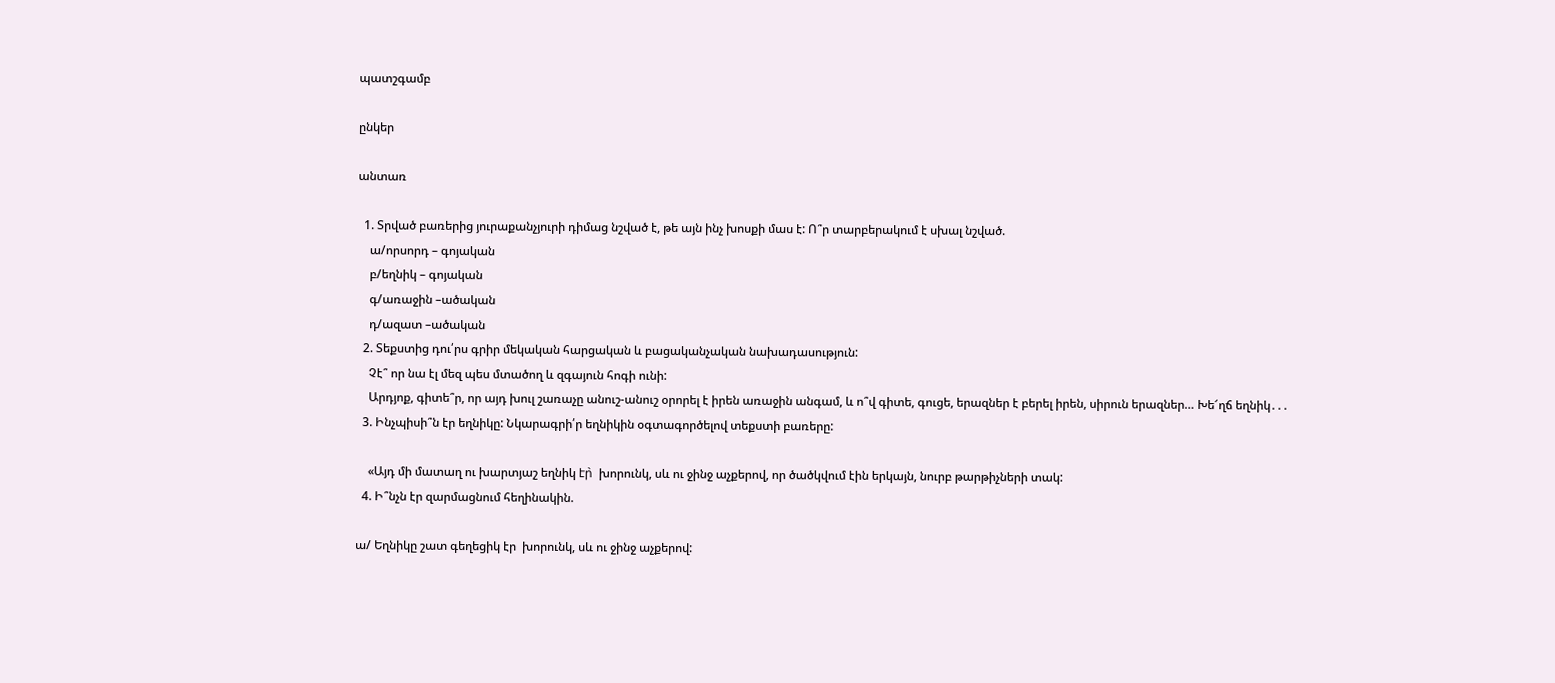պատշգամբ

ընկեր

անտառ

  1. Տրված բառերից յուրաքանչյուրի դիմաց նշված է, թե այն ինչ խոսքի մաս է: Ո՞ր տարբերակում է սխալ նշված.
    ա/որսորդ – գոյական
    բ/եղնիկ – գոյական
    գ/առաջին –ածական
    դ/ազատ –ածական
  2. Տեքստից դու՛րս գրիր մեկական հարցական և բացականչական նախադասություն:
    Չէ՞ որ նա էլ մեզ պես մտածող և զգայուն հոգի ունի:
    Արդյոք, գիտե՞ր, որ այդ խուլ շառաչը անուշ-անուշ օրորել է իրեն առաջին անգամ, և ո՞վ գիտե, գուցե, երազներ է բերել իրեն, սիրուն երազներ… Խե՜ղճ եղնիկ․․․
  3. Ինչպիսի՞ն էր եղնիկը: Նկարագրի՛ր եղնիկին օգտագործելով տեքստի բառերը:

    «Այդ մի մատաղ ու խարտյաշ եղնիկ էր̀  խորունկ, սև ու ջինջ աչքերով, որ ծածկվում էին երկայն, նուրբ թարթիչների տակ:
  4. Ի՞նչն էր զարմացնում հեղինակին.

ա/ Եղնիկը շատ գեղեցիկ էր  խորունկ, սև ու ջինջ աչքերով: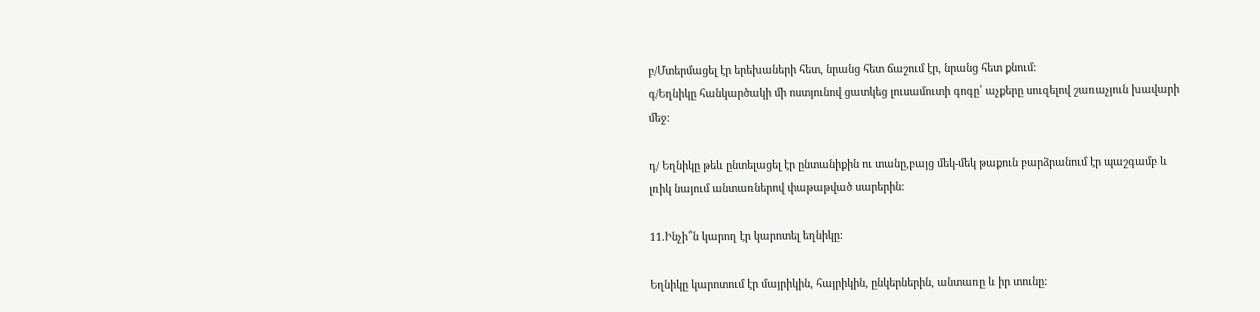բ/Մտերմացել էր երեխաների հետ, նրանց հետ ճաշում էր, նրանց հետ քնում:
գ/Եղնիկը հանկարծակի մի ոստյունով ցատկեց լուսամուտի գոգը՝ աչքերը սուզելով շառաչյուն խավարի մեջ:

դ/ Եղնիկը թեև ընտելացել էր ընտանիքին ու տանը,բայց մեկ-մեկ թաքուն բարձրանում էր պաշգամբ և լռիկ նայում անտառներով փաթաթված սարերին:

11.Ինչի՞ն կարող էր կարոտել եղնիկը:

Եղնիկը կարոտում էր մայրիկին, հայրիկին, ընկերներին, անտառը և իր տունը: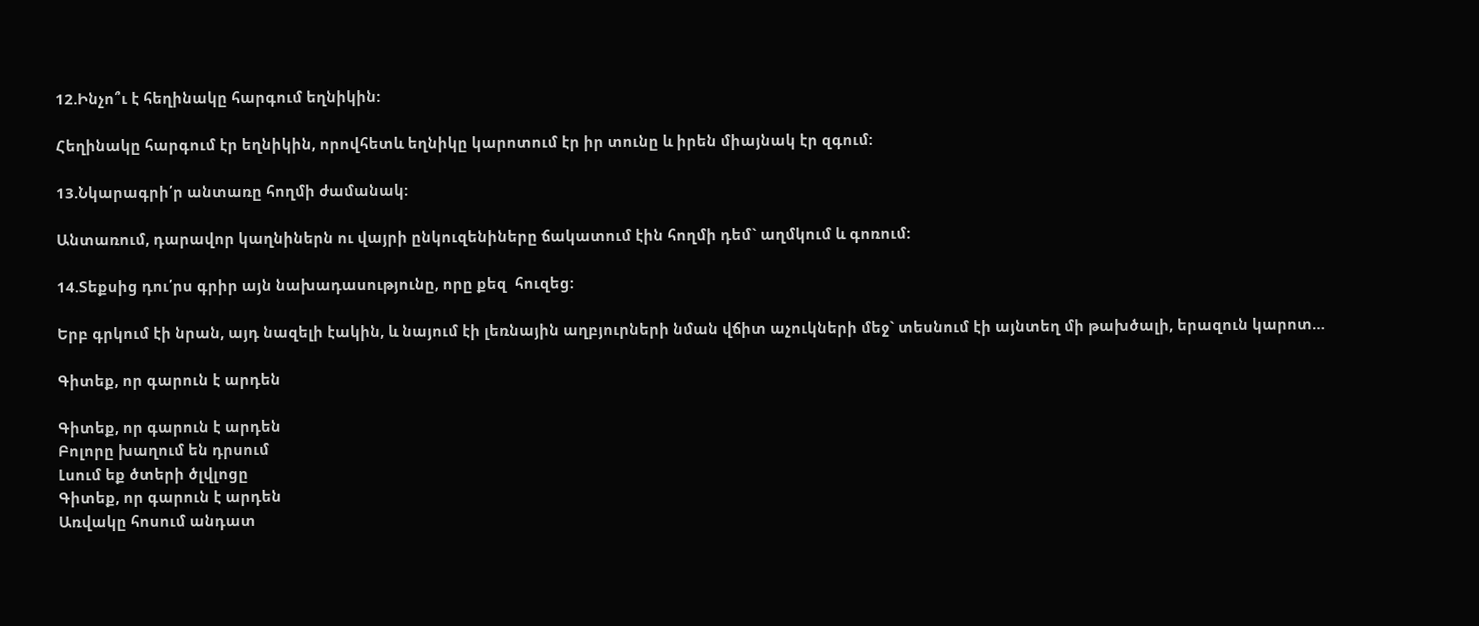12.Ինչո՞ւ է հեղինակը հարգում եղնիկին:

Հեղինակը հարգում էր եղնիկին, որովհետև եղնիկը կարոտում էր իր տունը և իրեն միայնակ էր զգում:

13.Նկարագրի՛ր անտառը հողմի ժամանակ:

Անտառում, դարավոր կաղնիներն ու վայրի ընկուզենիները ճակատում էին հողմի դեմ` աղմկում և գոռում:

14.Տեքսից դու՛րս գրիր այն նախադասությունը, որը քեզ  հուզեց:

Երբ գրկում էի նրան, այդ նազելի էակին, և նայում էի լեռնային աղբյուրների նման վճիտ աչուկների մեջ` տեսնում էի այնտեղ մի թախծալի, երազուն կարոտ…

Գիտեք, որ գարուն է արդեն

Գիտեք, որ գարուն է արդեն
Բոլորը խաղում են դրսում
Լսում եք ծտերի ծլվլոցը
Գիտեք, որ գարուն է արդեն
Առվակը հոսում անդատ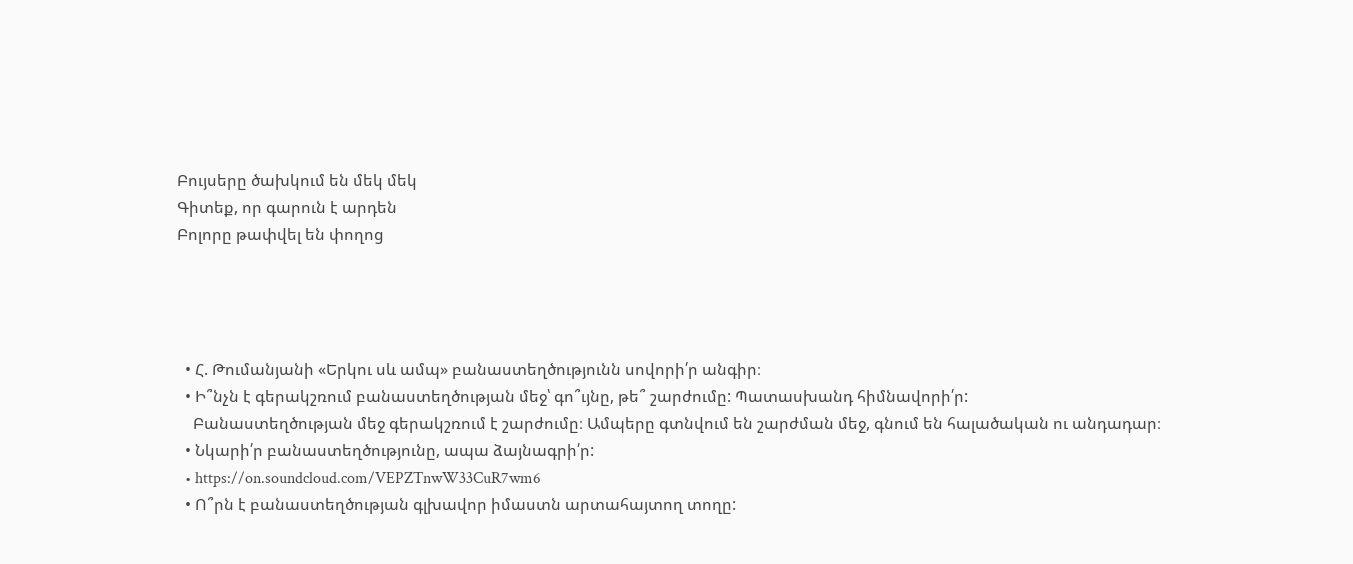Բույսերը ծախկում են մեկ մեկ
Գիտեք, որ գարուն է արդեն
Բոլորը թափվել են փողոց




  • Հ. Թումանյանի «Երկու սև ամպ» բանաստեղծությունն սովորի՛ր անգիր։
  • Ի՞նչն է գերակշռում բանաստեղծության մեջ՝ գո՞ւյնը, թե՞ շարժումը: Պատասխանդ հիմնավորի՛ր:
    Բանաստեղծության մեջ գերակշռում է շարժումը։ Ամպերը գտնվում են շարժման մեջ, գնում են հալածական ու անդադար։
  • Նկարի՛ր բանաստեղծությունը, ապա ձայնագրի՛ր:
  • https://on.soundcloud.com/VEPZTnwW33CuR7wm6
  • Ո՞րն է բանաստեղծության գլխավոր իմաստն արտահայտող տողը: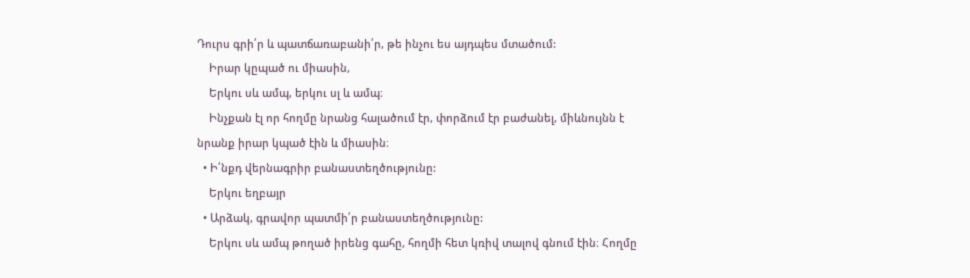Դուրս գրի՛ր և պատճառաբանի՛ր, թե ինչու ես այդպես մտածում:
    Իրար կըպած ու միասին,
    Երկու սև ամպ, երկու սլ և ամպ։
    Ինչքան էլ որ հողմը նրանց հալածում էր, փորձում էր բաժանել, միևնույնն է նրանք իրար կպած էին և միասին։
  • Ի՛նքդ վերնագրիր բանաստեղծությունը:
    Երկու եղբայր
  • Արձակ, գրավոր պատմի՛ր բանաստեղծությունը:
    Երկու սև ամպ թողած իրենց գահը, հողմի հետ կռիվ տալով գնում էին։ Հողմը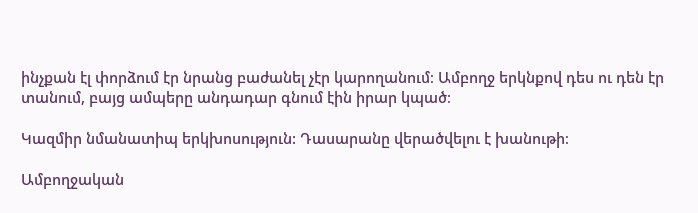ինչքան էլ փորձում էր նրանց բաժանել չէր կարողանում։ Ամբողջ երկնքով դես ու դեն էր տանում, բայց ամպերը անդադար գնում էին իրար կպած։

Կազմիր նմանատիպ երկխոսություն: Դասարանը վերածվելու է խանութի։

Ամբողջական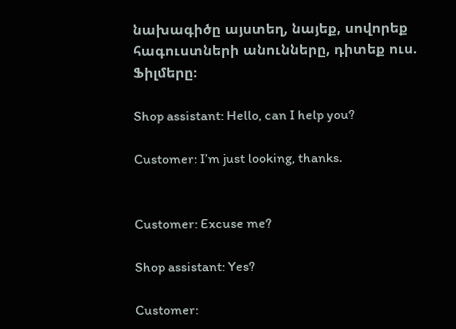նախագիծը այստեղ, նայեք, սովորեք հագուստների անունները, դիտեք ուս. Ֆիլմերը։

Shop assistant: Hello, can I help you?

Customer: I’m just looking, thanks.


Customer: Excuse me?

Shop assistant: Yes?

Customer: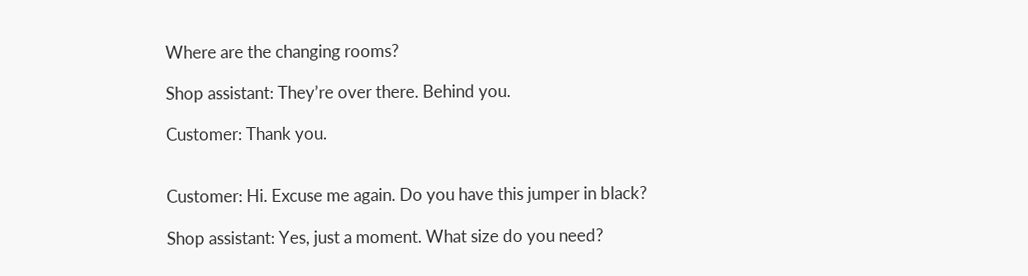Where are the changing rooms?

Shop assistant: They’re over there. Behind you.

Customer: Thank you.


Customer: Hi. Excuse me again. Do you have this jumper in black?

Shop assistant: Yes, just a moment. What size do you need?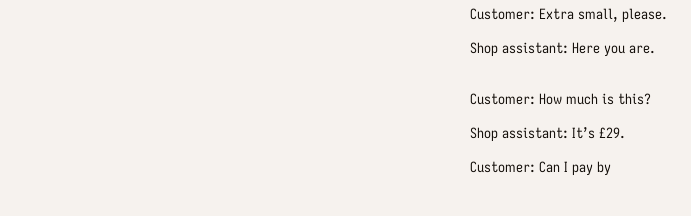Customer: Extra small, please.

Shop assistant: Here you are.


Customer: How much is this?

Shop assistant: It’s £29.

Customer: Can I pay by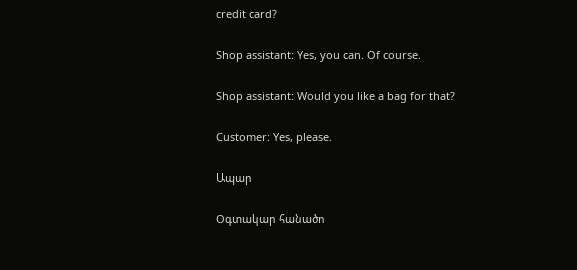credit card?

Shop assistant: Yes, you can. Of course.

Shop assistant: Would you like a bag for that?

Customer: Yes, please.

Ապար

Oգտակար հանածո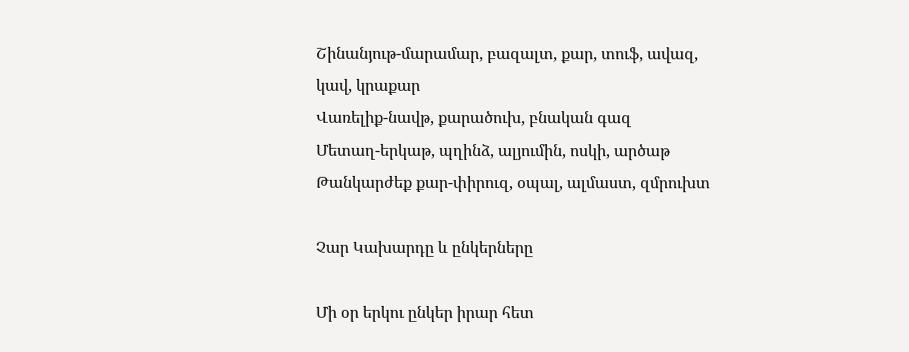Շինանյութ-մարամար, բազալտ, քար, տուֆ, ավազ, կավ, կրաքար
Վառելիք-նավթ, քարածուխ, բնական գազ
Մետաղ-երկաթ, պղինձ, ալյումին, ոսկի, արծաթ
Թանկարժեք քար-փիրուզ, օպալ, ալմաստ, զմրուխտ

Չար Կախարդը և ընկերները

Մի օր երկու ընկեր իրար հետ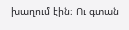խաղում էին։ Ու գտան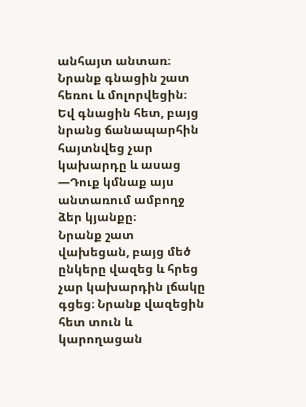անհայտ անտառ։ Նրանք գնացին շատ հեռու և մոլորվեցին։ Եվ գնացին հետ, բայց նրանց ճանապարհին հայտնվեց չար կախարդը և ասաց
—Դուք կմնաք այս անտառում ամբողջ ձեր կյանքը։
Նրանք շատ վախեցան, բայց մեծ ընկերը վազեց և հրեց չար կախարդին լճակը գցեց։ Նրանք վազեցին հետ տուն և կարողացան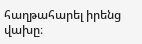հաղթահարել իրենց վախը։